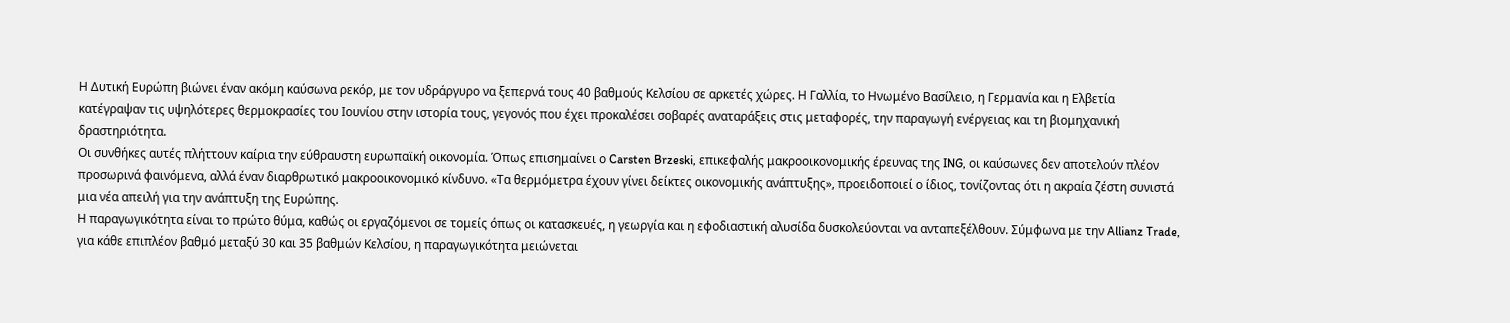Η Δυτική Ευρώπη βιώνει έναν ακόμη καύσωνα ρεκόρ, με τον υδράργυρο να ξεπερνά τους 40 βαθμούς Κελσίου σε αρκετές χώρες. Η Γαλλία, το Ηνωμένο Βασίλειο, η Γερμανία και η Ελβετία κατέγραψαν τις υψηλότερες θερμοκρασίες του Ιουνίου στην ιστορία τους, γεγονός που έχει προκαλέσει σοβαρές αναταράξεις στις μεταφορές, την παραγωγή ενέργειας και τη βιομηχανική δραστηριότητα.
Οι συνθήκες αυτές πλήττουν καίρια την εύθραυστη ευρωπαϊκή οικονομία. Όπως επισημαίνει ο Carsten Brzeski, επικεφαλής μακροοικονομικής έρευνας της ING, οι καύσωνες δεν αποτελούν πλέον προσωρινά φαινόμενα, αλλά έναν διαρθρωτικό μακροοικονομικό κίνδυνο. «Τα θερμόμετρα έχουν γίνει δείκτες οικονομικής ανάπτυξης», προειδοποιεί ο ίδιος, τονίζοντας ότι η ακραία ζέστη συνιστά μια νέα απειλή για την ανάπτυξη της Ευρώπης.
Η παραγωγικότητα είναι το πρώτο θύμα, καθώς οι εργαζόμενοι σε τομείς όπως οι κατασκευές, η γεωργία και η εφοδιαστική αλυσίδα δυσκολεύονται να ανταπεξέλθουν. Σύμφωνα με την Allianz Trade, για κάθε επιπλέον βαθμό μεταξύ 30 και 35 βαθμών Κελσίου, η παραγωγικότητα μειώνεται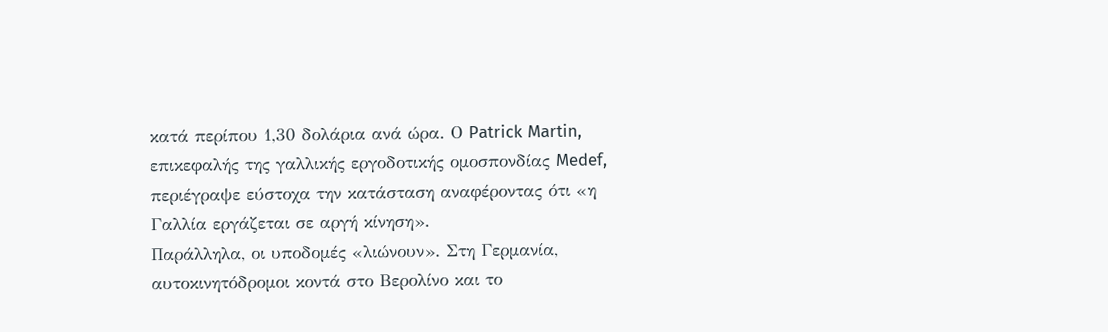κατά περίπου 1,30 δολάρια ανά ώρα. Ο Patrick Martin, επικεφαλής της γαλλικής εργοδοτικής ομοσπονδίας Medef, περιέγραψε εύστοχα την κατάσταση αναφέροντας ότι «η Γαλλία εργάζεται σε αργή κίνηση».
Παράλληλα, οι υποδομές «λιώνουν». Στη Γερμανία, αυτοκινητόδρομοι κοντά στο Βερολίνο και το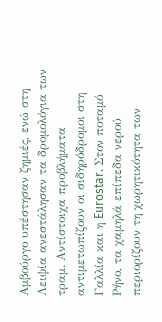Αμβούργο υπέστησαν ζημιές, ενώ στη Λειψία ανεστάλησαν τα δρομολόγια των τραμ. Αντίστοιχα προβλήματα αντιμετωπίζουν οι σιδηρόδρομοι στη Γαλλία και η Eurostar. Στον ποταμό Ρήνο, τα χαμηλά επίπεδα νερού περιορίζουν τη χωρητικότητα των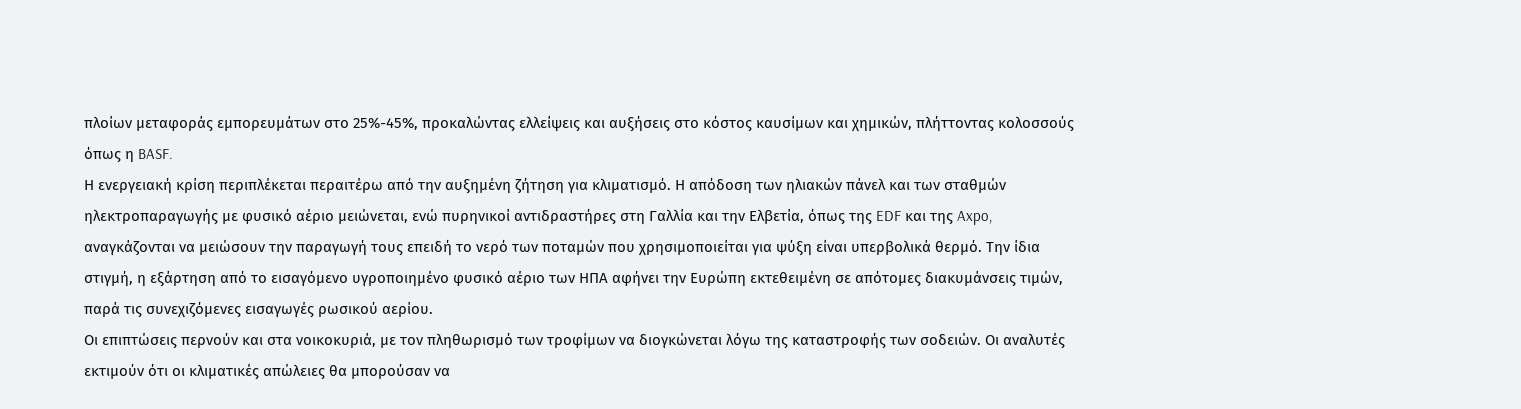πλοίων μεταφοράς εμπορευμάτων στο 25%-45%, προκαλώντας ελλείψεις και αυξήσεις στο κόστος καυσίμων και χημικών, πλήττοντας κολοσσούς όπως η BASF.
Η ενεργειακή κρίση περιπλέκεται περαιτέρω από την αυξημένη ζήτηση για κλιματισμό. Η απόδοση των ηλιακών πάνελ και των σταθμών ηλεκτροπαραγωγής με φυσικό αέριο μειώνεται, ενώ πυρηνικοί αντιδραστήρες στη Γαλλία και την Ελβετία, όπως της EDF και της Axpo, αναγκάζονται να μειώσουν την παραγωγή τους επειδή το νερό των ποταμών που χρησιμοποιείται για ψύξη είναι υπερβολικά θερμό. Την ίδια στιγμή, η εξάρτηση από το εισαγόμενο υγροποιημένο φυσικό αέριο των ΗΠΑ αφήνει την Ευρώπη εκτεθειμένη σε απότομες διακυμάνσεις τιμών, παρά τις συνεχιζόμενες εισαγωγές ρωσικού αερίου.
Οι επιπτώσεις περνούν και στα νοικοκυριά, με τον πληθωρισμό των τροφίμων να διογκώνεται λόγω της καταστροφής των σοδειών. Οι αναλυτές εκτιμούν ότι οι κλιματικές απώλειες θα μπορούσαν να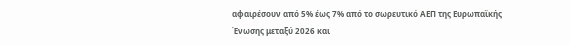αφαιρέσουν από 5% έως 7% από το σωρευτικό ΑΕΠ της Ευρωπαϊκής Ένωσης μεταξύ 2026 και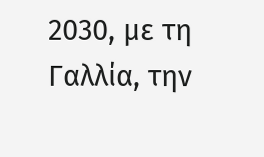2030, με τη Γαλλία, την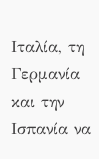Ιταλία, τη Γερμανία και την Ισπανία να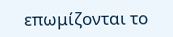επωμίζονται το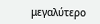μεγαλύτερο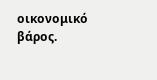οικονομικό βάρος.